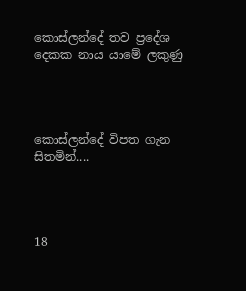කොස්ලන්දේ තව ප්‍රදේශ දෙකක නාය යාමේ ලකුණු




කොස්ලන්දේ විපත ගැන සිතමින්....




18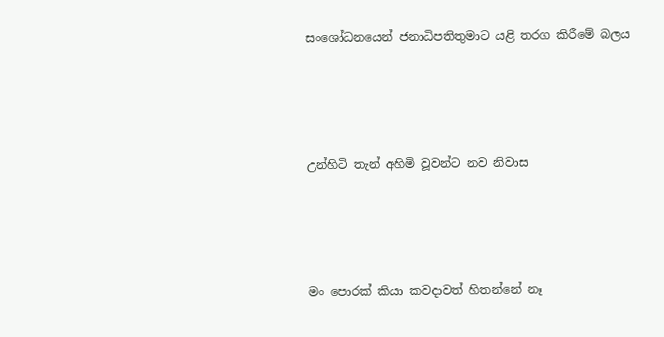සංශෝධනයෙන් ජනාධිපතිතුමාට යළි තරග කිරීමේ බලය




උන්හිටි තැන් අහිමි වූවන්ට නව නිවාස




මං පොරක් කියා කවදාවත් හිතන්නේ නෑ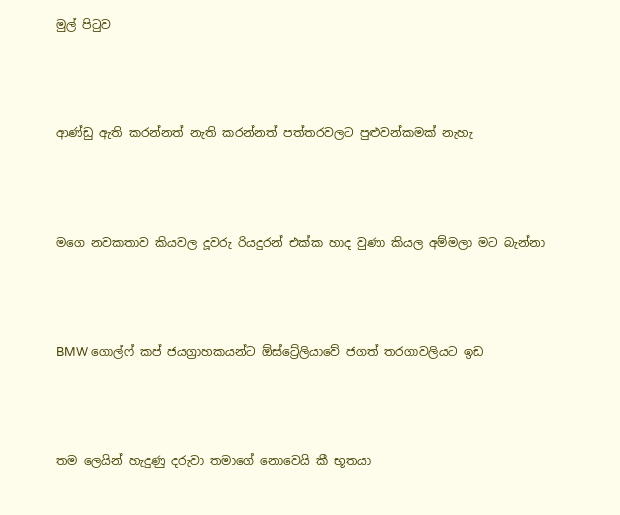මුල් පිටුව




ආණ්ඩු ඇති කරන්නත් නැති කරන්නත් පත්තරවලට පුළුවන්කමක් නැහැ




ම‍ගෙ නවකතාව කියවල දූවරු රියදුරන් එක්ක හාද වුණා කියල අම්මලා මට බැන්නා




BMW ගොල්ෆ් කප් ජයග්‍රාහකයන්ට ඕස්ට්‍රේලියාවේ ජගත් තරගාවලියට ඉඩ




තම ලෙයින් හැදුණු දරුවා තමාගේ නොවෙයි කී භූතයා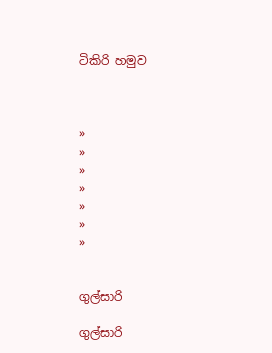ටිකිරි හමුව



»
»
»
»
»
»
»


ගුල්සාරි

ගුල්සාරි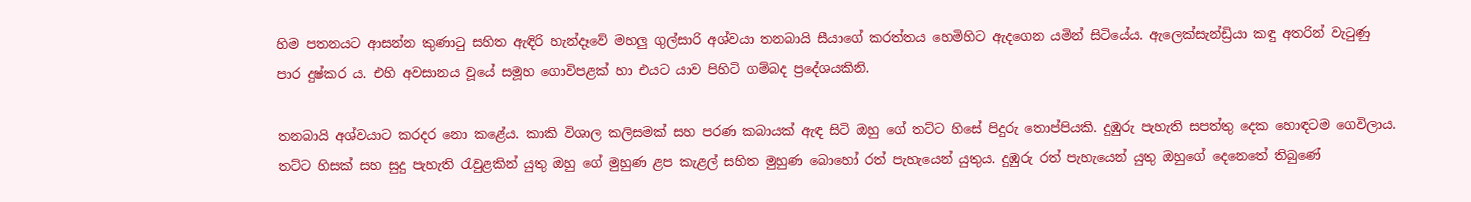හිම පතනයට ආසන්න කුණාටු සහිත ඇඳිරි හැන්දෑවේ මහලු ගුල්සාරි අශ්වයා තනබායි සීයාගේ කරත්තය හෙමිහිට ඇදගෙන යමින් සිටියේය. ඇලෙක්සැන්ඩ්‍රියා කඳු අතරින් වැටුණු පාර දුෂ්කර ය. එහි අවසානය වූයේ සමූහ ගොවිපළක් හා එයට යාව පිහිටි ගම්බද ප්‍රදේශයකිනි.

තනබායි අශ්වයාට කරදර නො කළේය. කාකි විශාල කලිසමක් සහ පරණ කබායක් ඇඳ සිටි ඔහු ගේ තට්ට හිසේ පිදුරු තොප්පියකි. දුඹුරු පැහැති සපත්තු දෙක හොඳටම ගෙවිලාය. තට්ට හිසක් සහ සුදු පැහැති රැවුළකින් යුතු ඔහු ගේ මුහුණ ළප කැළල් සහිත මුහුණ බොහෝ රත් පැහැයෙන් යුතුය. දුඹුරු රත් පැහැයෙන් යුතු ඔහුගේ දෙනෙතේ තිබුණේ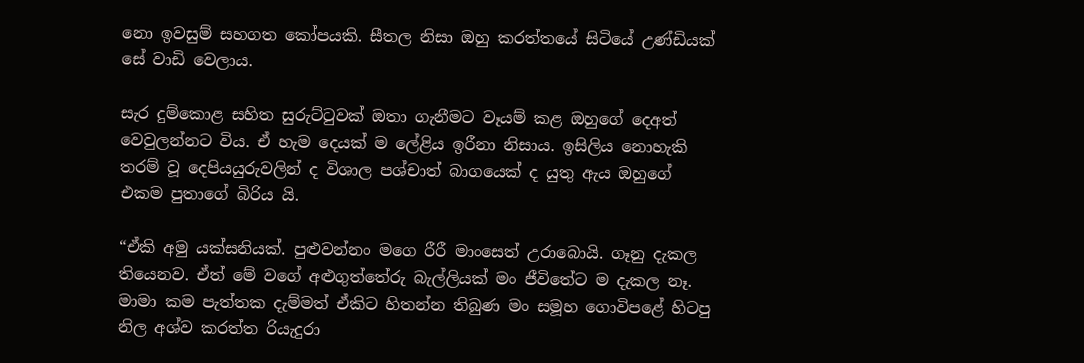නො ඉවසුම් සහගත කෝපයකි. සීතල නිසා ඔහු කරත්තයේ සිටියේ උණ්ඩියක් සේ වාඩි වෙලාය.

සැර දුම්කොළ සහිත සුරුට්ටුවක් ඔතා ගැනීමට වෑයම් කළ ඔහුගේ දෙඅත් වෙවුලන්නට විය. ඒ හැම දෙයක් ම ලේළිය ඉරීනා නිසාය. ඉසිලිය නොහැකි තරම් වූ දෙපියයුරුවලින් ද විශාල පශ්චාත් බාගයෙක් ද යුතු ඇය ඔහුගේ එකම පුතාගේ බිරිය යි.

“ඒකි අමු යක්සනියක්. පුළුවන්නං මගෙ රීරී මාංසෙත් උරාබොයි. ගෑනු දැකල තියෙනව. ඒත් මේ වගේ අළුගුත්තේරු බැල්ලියක් මං ජීවිතේට ම දැකල නෑ. මාමා කම පැත්තක දැම්මත් ඒකිට හිතන්න තිබුණ මං සමූහ ගොවිපළේ හිටපු නිල අශ්ව කරත්ත රියැදුරා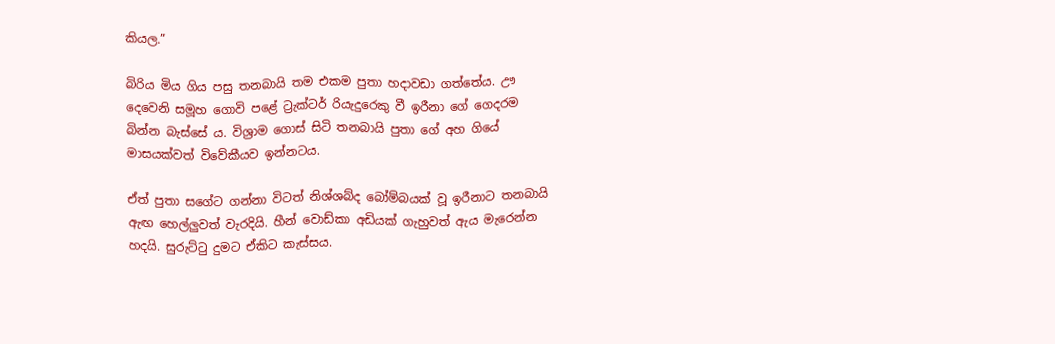කියල.”

බිරිය මිය ගිය පසු තනබායි තම එකම පුතා හදාවඩා ගත්තේය. ඌ දෙවෙනි සමූහ ගොවි පළේ ට්‍රැක්ටර් රියැදුරෙකු වී ඉරීනා ගේ ගෙදරම බින්න බැස්සේ ය. විශ්‍රාම ගොස් සිටි තනබායි පුතා ගේ අහ ගියේ මාසයක්වත් විවේකීයව ඉන්නටය.

ඒත් පුතා සගේට ගන්නා විටත් නිශ්ශබ්ද බෝම්බයක් වූ ඉරීනාට තනබායි ඇඟ හෙල්ලුවත් වැරදියි. හීන් වොඩ්කා අඩියක් ගැහුවත් ඇය මැරෙන්න හදයි. සුරුට්ටු දුමට ඒකිට කැස්සය.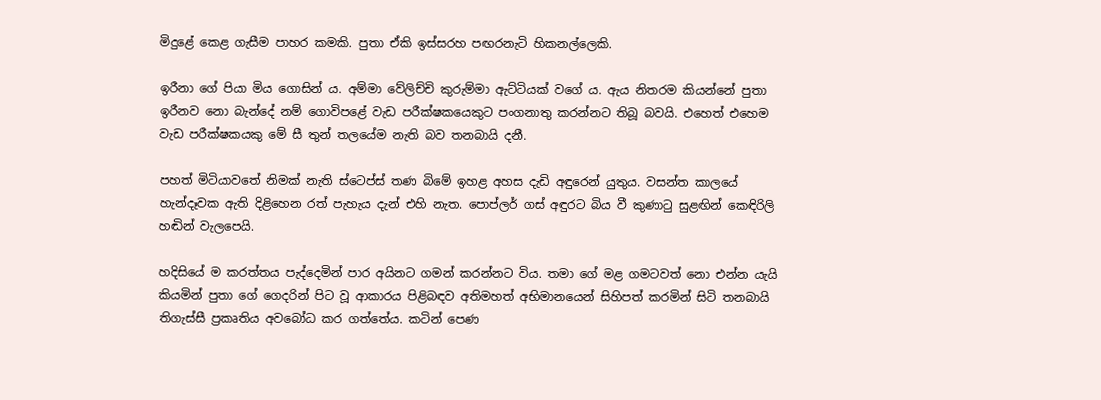මිදුළේ කෙළ ගැසීම පාහර කමකි. පුතා ඒකි ඉස්සරහ පඟරනැටි හිකනල්ලෙකි.

ඉරීනා ගේ පියා මිය ගොසින් ය. අම්මා වේලිච්චි කුරුම්මා ඇට්ටියක් වගේ ය. ඇය නිතරම කියන්නේ පුතා ඉරීනව නො බැන්දේ නම් ගොවිපළේ වැඩ පරීක්ෂකයෙකුට පංගනාතු කරන්නට තිබූ බවයි. එහෙත් එහෙම වැඩ පරීක්ෂකයකු මේ සී තුන් තලයේම නැති බව තනබායි දනී.

පහත් මිටියාවතේ නිමක් නැති ස්ටෙප්ස් තණ බිමේ ඉහළ අහස දැඩි අඳුරෙන් යුතුය. වසන්ත කාලයේ හැන්දෑවක ඇති දිළිහෙන රත් පැහැය දැන් එහි නැත. පොප්ලර් ගස් අඳුරට බිය වී කුණාටු සුළඟින් කෙඳිරිලි හඬින් වැලපෙයි.

හදිසියේ ම කරත්තය පැද්දෙමින් පාර අයිනට ගමන් කරන්නට විය. තමා ගේ මළ ගමටවත් නො එන්න යැයි කියමින් පුතා ගේ ගෙදරින් පිට වූ ආකාරය පිළිබඳව අතිමහත් අභිමානයෙන් සිහිපත් කරමින් සිටි තනබායි තිගැස්සී ප්‍රකෘතිය අවබෝධ කර ගත්තේය. කටින් පෙණ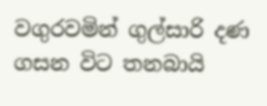වගුරවමින් ගුල්සාරි දණ ගසන විට තනබායි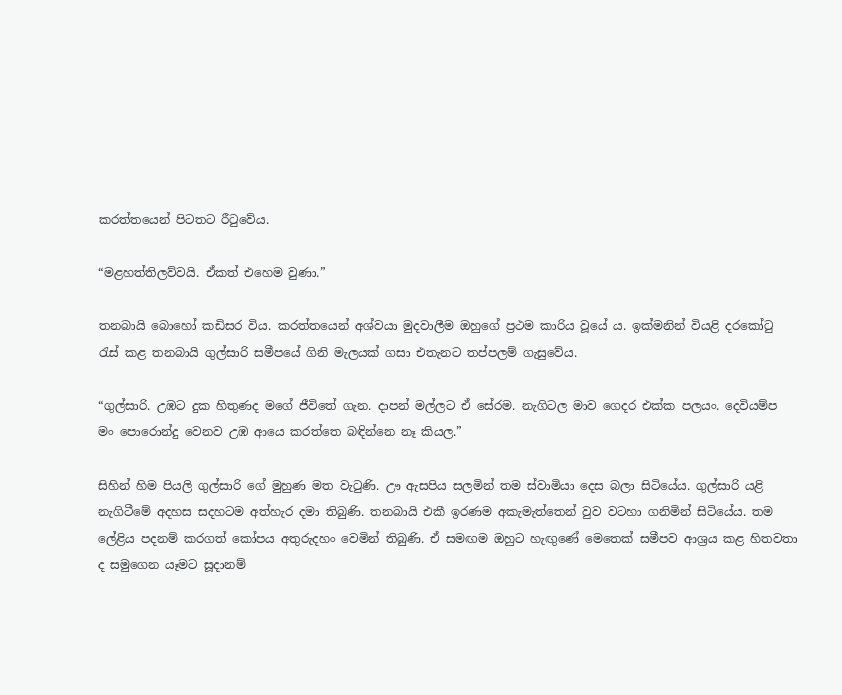කරත්තයෙන් පිටතට රීටුවේය.

“මළහත්තිලව්වයි. ඒකත් එහෙම වුණා.”

තනබායි බොහෝ කඩිසර විය. කරත්තයෙන් අශ්වයා මුදවාලීම ඔහුගේ ප්‍රථම කාරිය වූයේ ය. ඉක්මනින් වියළි දරකෝටු රැස් කළ තනබායි ගුල්සාරි සමීපයේ ගිනි මැලයක් ගසා එතැනට තප්පලම් ගැසුවේය.

“ගුල්සාරි. උඹට දුක හිතුණද මගේ ජීවිතේ ගැන. දාපන් මල්ලට ඒ සේරම. නැගිටල මාව ගෙදර එක්ක පලයං. දෙවියම්ප මං පොරොන්දු වෙනව උඹ ආයෙ කරත්තෙ බඳින්නෙ නෑ කියල.”

සිහින් හිම පියලි ගුල්සාරි ගේ මුහුණ මත වැටුණි. ඌ ඇසපිය සලමින් තම ස්වාමියා දෙස බලා සිටියේය. ගුල්සාරි යළි නැගිටීමේ අදහස සදහටම අත්හැර දමා තිබුණි. තනබායි එකී ඉරණම අකැමැත්තෙන් වුව වටහා ගනිමින් සිටියේය. තම ලේළිය පදනම් කරගත් කෝපය අතුරුදහං වෙමින් තිබුණි. ඒ සමඟම ඔහුට හැඟුණේ මෙතෙක් සමීපව ආශ්‍රය කළ හිතවතා ද සමුගෙන යෑමට සූදානම්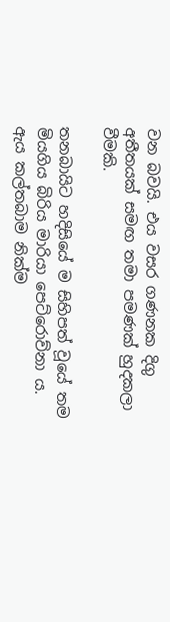වන බවයි. එය වසර ගණනක දිගු අතීතයක් සමඟ තමා පමණක් හුදකලා වීමකි.

තනබායිට හදිසියේ ම සිහිපත් වූයේ තම මියගිය බිරිය මාරියා පෙට්රොව්නා ය. ඇය කල්තබාම නික්ම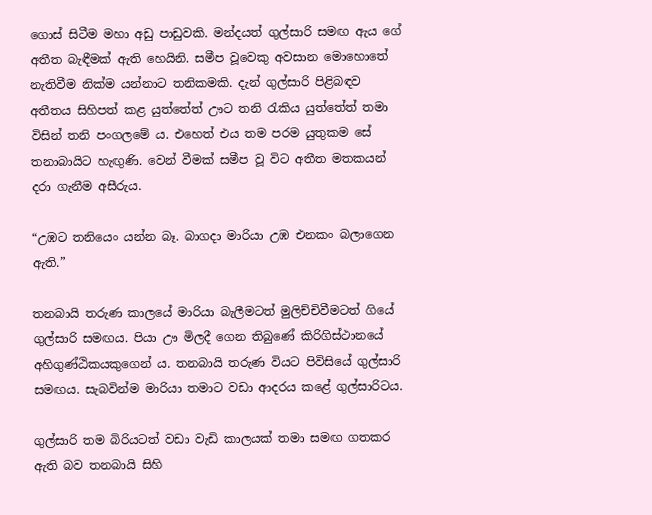ගොස් සිටීම මහා අඩු පාඩුවකි. මන්දයත් ගුල්සාරි සමඟ ඇය ගේ අතීත බැඳීමක් ඇති හෙයිනි. සමීප වූවෙකු අවසාන මොහොතේ නැතිවීම නික්ම යන්නාට තනිකමකි. දැන් ගුල්සාරි පිළිබඳව අතීතය සිහිපත් කළ යුත්තේත් ඌට තනි රැකිය යුත්තේත් තමා විසින් තනි පංගලමේ ය. එහෙත් එය තම පරම යුතුකම සේ තනාබායිට හැඟුණි. වෙන් වීමක් සමීප වූ විට අතීත මතකයන් දරා ගැනීම අසීරුය.

“උඹට තනියෙං යන්න බෑ. බාගදා මාරියා උඹ එනකං බලාගෙන ඇති.”

තනබායි තරුණ කාලයේ මාරියා බැලීමටත් මුලිච්චිවීමටත් ගියේ ගුල්සාරි සමඟය. පියා ඌ මිලදී ගෙන තිබුණේ කිරිගිස්ථානයේ අහිගුණ්ඨිකයකුගෙන් ය. තනබායි තරුණ වියට පිවිසියේ ගුල්සාරි සමඟය. සැබවින්ම මාරියා තමාට වඩා ආදරය කළේ ගුල්සාරිටය.

ගුල්සාරි තම බිරියටත් වඩා වැඩි කාලයක් තමා සමඟ ගතකර ඇති බව තනබායි සිහි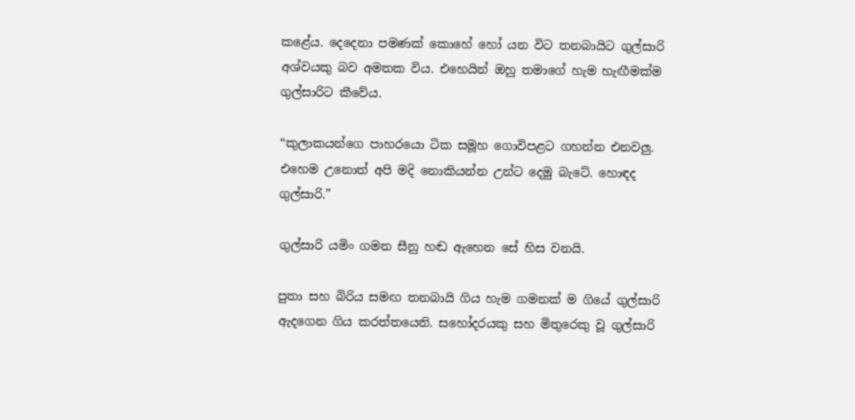කළේය. දෙදෙනා පමණක් කොහේ හෝ යන විට තනබායිට ගුල්සාරි අශ්වයකු බව අමතක විය. එහෙයින් ඔහු තමාගේ හැම හැඟීමක්ම ගුල්සාරිට කීවේය.

“කුලාකයන්ගෙ පාහරයො ටික සමූහ ගොවිපළට ගහන්න එනවලු. එහෙම උනොත් අපි මදි නොකියන්න උන්ට දෙමු බැටේ. හොඳද ගුල්සාරි.”

ගුල්සාරි යමිං ගමන සීනු හඬ ඇහෙන සේ හිස වනයි.

පුතා සහ බිරිය සමඟ තනබායි ගිය හැම ගමනක් ම ගියේ ගුල්සාරි ඇදගෙන ගිය කරත්තයෙනි. සහෝදරයකු සහ මිතුරෙකු වූ ගුල්සාරි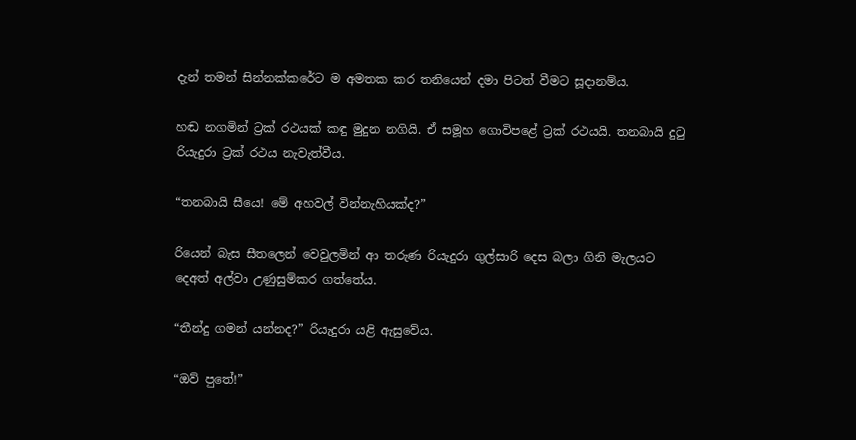දැන් තමන් සින්නක්කරේට ම අමතක කර තනියෙන් දමා පිටත් වීමට සූදානම්ය.

හඬ නගමින් ට්‍රක් රථයක් කඳු මුදුන නගියි. ඒ සමූහ ගොවිපළේ ට්‍රක් රථයයි. තනබායි දුටු රියැදුරා ට්‍රක් රථය නැවැත්වීය.

“තනබායි සීයෙ! මේ අහවල් වින්නැහියක්ද?”

රියෙන් බැස සීතලෙන් වෙවුලමින් ආ තරුණ රියැදුරා ගුල්සාරි දෙස බලා ගිනි මැලයට දෙඅත් අල්වා උණුසුම්කර ගත්තේය.

“තීන්දු ගමන් යන්නද?” රියැදුරා යළි ඇසුවේය.

“ඔව් ප‍ුතේ!”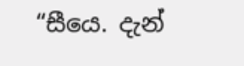“සීයෙ. දැන්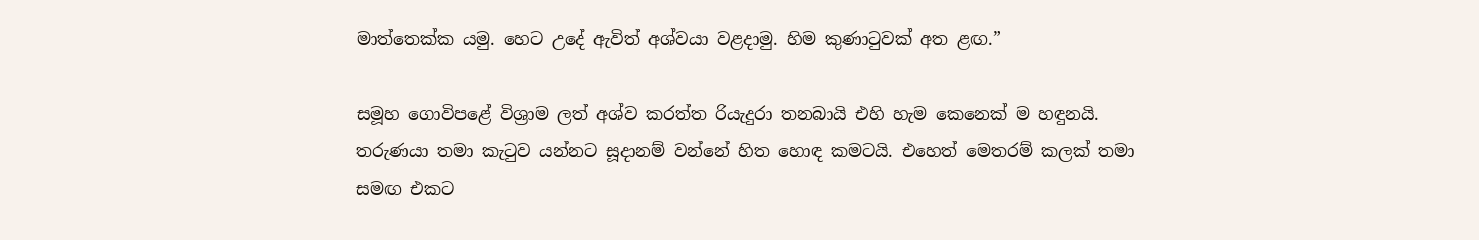මාත්තෙක්ක යමු. හෙට උදේ ඇවිත් අශ්වයා වළදාමු. හිම කුණාටුවක් අත ළඟ.”

සමූහ ගොවිපළේ විශ්‍රාම ලත් අශ්ව කරත්ත රියැදුරා තනබායි එහි හැම කෙනෙක් ම හඳුනයි. තරුණයා තමා කැටුව යන්නට සූදානම් වන්නේ හිත හොඳ කමටයි. එහෙත් මෙතරම් කලක් තමා සමඟ එකට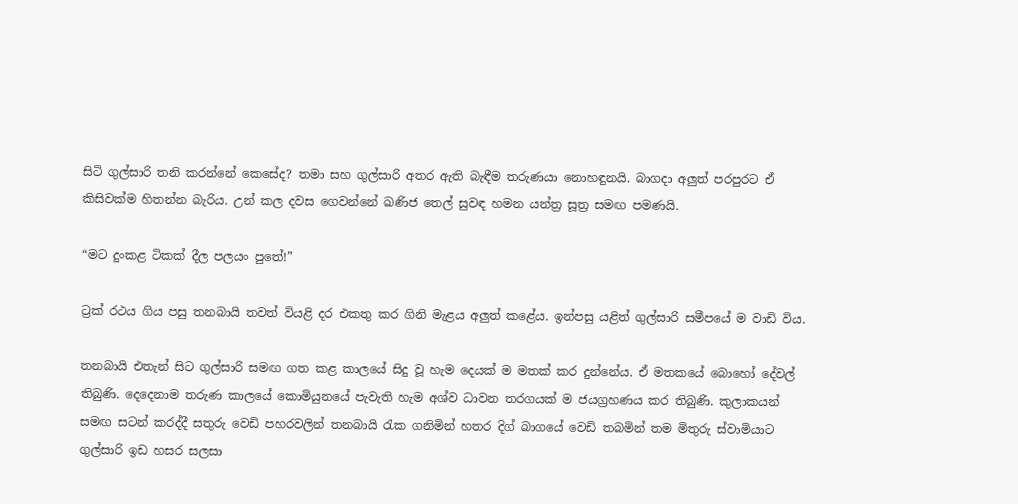සිටි ගුල්සාරි තනි කරන්නේ කෙසේද? තමා සහ ගුල්සාරි අතර ඇති බැඳීම තරුණයා නොහඳුනයි. බාගදා අලුත් පරපුරට ඒ කිසිවක්ම හිතන්න බැරිය. උන් කල දවස ගෙවන්නේ ඛණිජ තෙල් සුවඳ හමන යන්ත්‍ර සූත්‍ර සමඟ පමණයි.

“මට දුංකළ ටිකක් දීල පලයං පුතේ!”

ට්‍රක් රථය ගිය පසු තනබායි තවත් වියළි දර එකතු කර ගිනි මැළය අලුත් කළේය. ඉන්පසු යළිත් ගුල්සාරි සමීපයේ ම වාඩි විය.

තනබායි එතැන් සිට ගුල්සාරි සමඟ ගත කළ කාලයේ සිදු වූ හැම දෙයක් ම මතක් කර දුන්නේය. ඒ මතකයේ බො‍හෝ දේවල් තිබුණි. දෙදෙනාම තරුණ කාලයේ කොමියුනයේ පැවැති හැම අශ්ව ධාවන තරගයක් ම ජයග්‍රහණය කර තිබුණි. කුලාකයන් සමඟ සටන් කරද්දී සතුරු වෙඩි පහරවලින් තනබායි රැක ගනිමින් හතර දිග් බාගයේ වෙඩි තබමින් තම මිතුරු ස්වාමියාට ගුල්සාරි ඉඩ හසර සලසා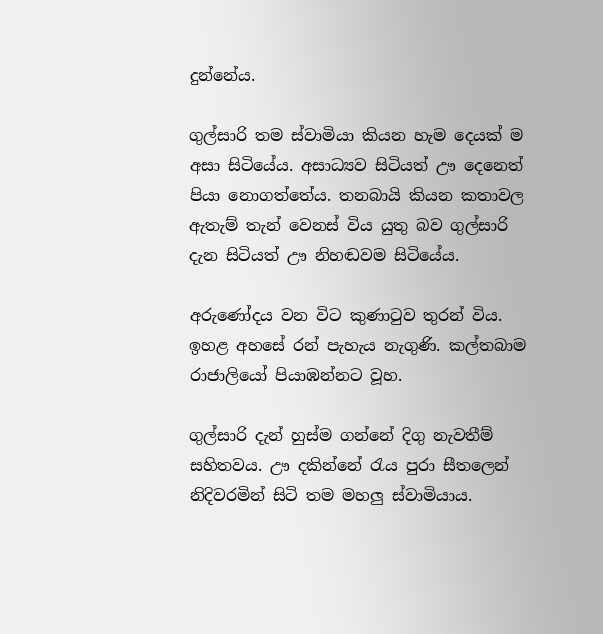දුන්නේය.

ගුල්සාරි තම ස්වාමියා කියන හැම දෙයක් ම අසා සිටියේය. අසාධ්‍යව සිටියත් ඌ දෙනෙත් පියා නොගත්තේය. තනබායි කියන කතාවල ඇතැම් තැන් වෙනස් විය යුතු බව ගුල්සාරි දැන සිටියත් ඌ නිහඬවම සිටියේය.

අරුණෝදය වන විට කුණාටුව තුරන් විය. ඉහළ අහසේ රන් පැහැය නැගුණි. කල්තබාම රාජාලියෝ පියාඹන්නට වූහ.

ගුල්සාරි දැන් හුස්ම ගන්නේ දිගු නැවතීම් සහිතවය. ඌ දකින්නේ රැය පුරා සීතලෙන් නිදිවරමින් සිටි තම මහලු ස්වාමියාය.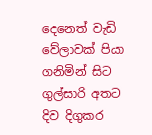දෙනෙත් වැඩි වේලාවක් පියා ගනිමින් සිට ගුල්සාරි අතට දිව දිගුකර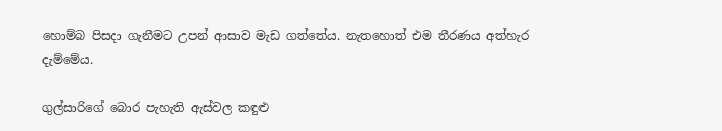හොම්බ පිසදා ගැනීමට උපන් ආසාව මැඩ ගත්තේය. නැතහොත් එම තීරණය අත්හැර දැම්මේය.

ගුල්සාරිගේ බොර පැහැති ඇස්වල කඳුළු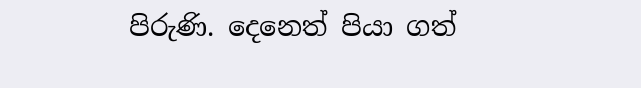පිරුණි. දෙනෙත් පියා ගත්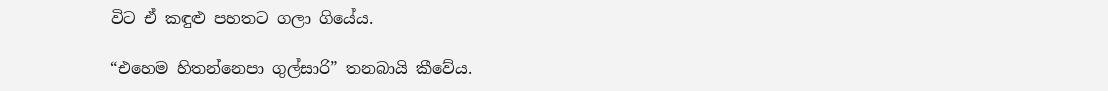විට ඒ කඳුළු පහතට ගලා ගියේය.

“එහෙම හිතන්නෙපා ගුල්සාරි” තනබායි කීවේය.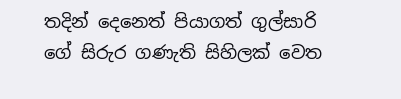තදින් දෙනෙත් පියාගත් ගුල්සාරි ගේ සිරුර ගණැති සිහිලක් වෙත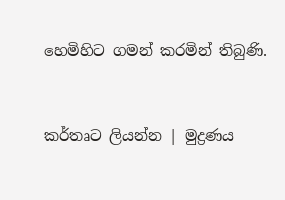හෙමිහිට ගමන් කරමින් තිබුණි.


කර්තෘට ලියන්න | මුද්‍රණය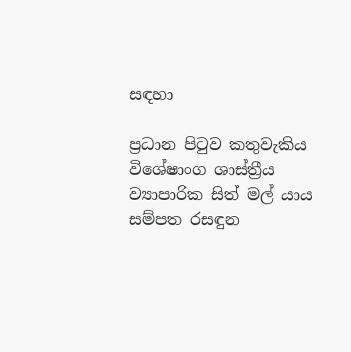සඳහා

ප්‍රධාන පිටුව කතුවැකිය විශේෂාංග ශාස්ත්‍රීය ව්‍යාපාරික සිත් මල් යාය සම්පත රසඳුන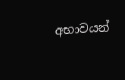අභාවයන්